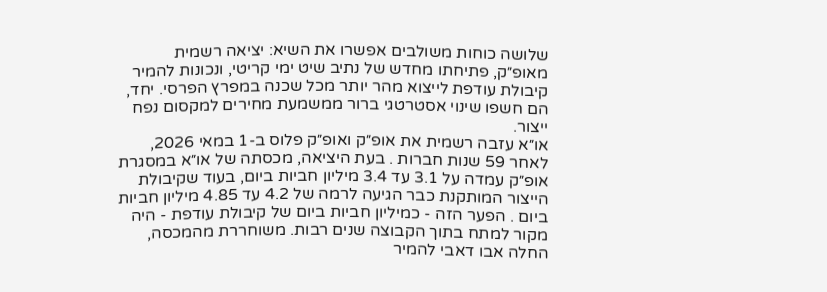שלושה כוחות משולבים אפשרו את השיא: יציאה רשמית מאופ״ק, פתיחתו מחדש של נתיב שיט ימי קריטי, ונכונות להמיר קיבולת עודפת לייצוא מהר יותר מכל שכנה במפרץ הפרסי. יחד, הם חשפו שינוי אסטרטגי ברור ממשמעת מחירים למקסום נפח ייצור.
או״א עזבה רשמית את אופ״ק ואופ״ק פלוס ב-1 במאי 2026, לאחר 59 שנות חברות . בעת היציאה, מכסתה של או״א במסגרת אופ״ק עמדה על 3.1 עד 3.4 מיליון חביות ביום, בעוד שקיבולת הייצור המותקנת כבר הגיעה לרמה של 4.2 עד 4.85 מיליון חביות ביום . הפער הזה - כמיליון חביות ביום של קיבולת עודפת - היה מקור למתח בתוך הקבוצה שנים רבות. משוחררת מהמכסה, החלה אבו דאבי להמיר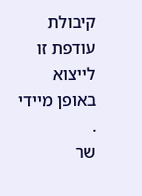קיבולת עודפת זו לייצוא באופן מיידי .
שר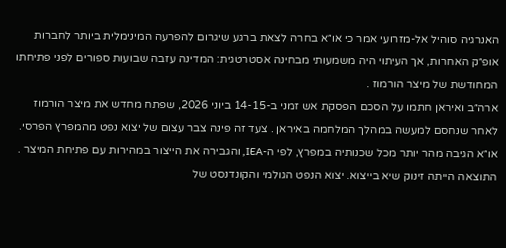האנרגיה סוהיל אל-מזרועי אמר כי או״א בחרה לצאת ברגע שיגרום להפרעה המינימלית ביותר לחברות אופ״ק האחרות, אך העיתוי היה משמעותי מבחינה אסטרטגית: המדינה עזבה שבועות ספורים לפני פתיחתו המחודשת של מיצר הורמוז .
ארה״ב ואיראן חתמו על הסכם הפסקת אש זמני ב-14-15 ביוני 2026, שפתח מחדש את מיצר הורמוז לאחר שנחסם למעשה במהלך המלחמה באיראן . צעד זה פינה צבר עצום של יצוא נפט מהמפרץ הפרסי. או״א הגיבה מהר יותר מכל שכנותיה במפרץ, לפי ה-IEA, והגבירה את הייצור במהירות עם פתיחת המיצר .
התוצאה הייתה זינוק שיא בייצוא. יצוא הנפט הגולמי והקונדנסט של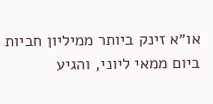או״א זינק ביותר ממיליון חביות ביום ממאי ליוני, והגיע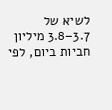לשיא של 3.7–3.8 מיליון חביות ביום, לפי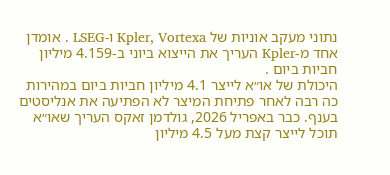נתוני מעקב אוניות של Kpler, Vortexa ו-LSEG . אומדן אחד מ-Kpler העריך את הייצוא ביוני ב-4.159 מיליון חביות ביום .
היכולת של או״א לייצר 4.1 מיליון חביות ביום במהירות כה רבה לאחר פתיחת המיצר לא הפתיעה את אנליסטים בענף. כבר באפריל 2026, גולדמן זאקס העריך שאו״א תוכל לייצר קצת מעל 4.5 מיליון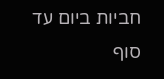חביות ביום עד סוף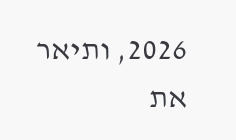2026, ותיאר את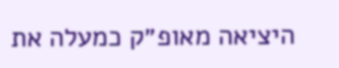היציאה מאופ״ק כמעלה את